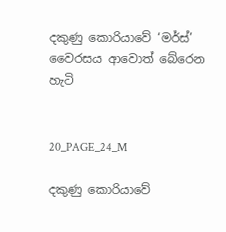දකුණු කොරියාවේ ‘මර්ස්’ වෛරසය ආවොත් බේරෙන හැටි


20_PAGE_24_M

දකුණු කොරියාවේ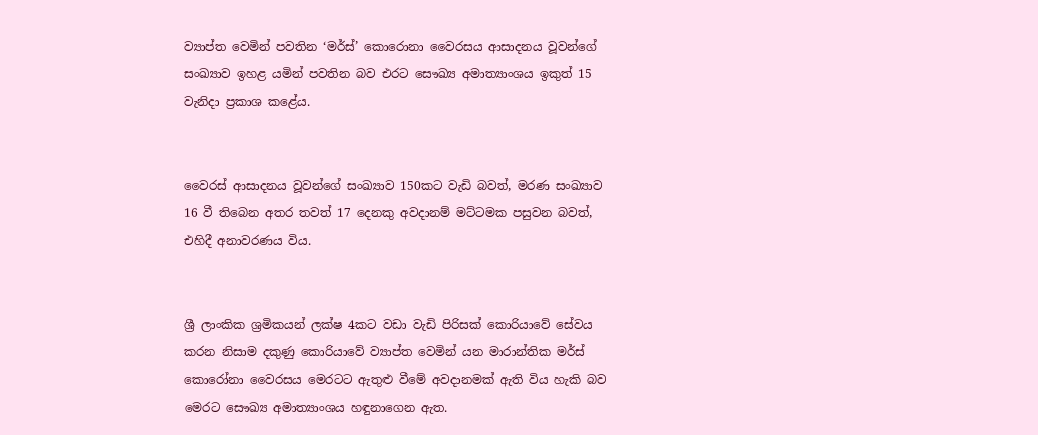ව්‍යාප්ත වෙමින් පවතින ‘මර්ස්’ කොරොනා වෛරසය ආසාදනය වූවන්ගේ සංඛ්‍යාව ඉහළ යමින් පවතින බව එරට සෞඛ්‍ය අමාත්‍යාංශය ඉකුත් 15 වැනිදා ප්‍රකාශ කළේය.


වෛරස් ආසාදනය වූවන්ගේ සංඛ්‍යාව 150කට වැඩි බවත්, මරණ සංඛ්‍යාව 16 වී තිබෙන අතර තවත් 17 දෙනකු අවදානම් මට්ටමක පසුවන බවත්, එහිදී අනාවරණය විය.


ශ්‍රී ලාංකික ශ්‍රමිකයන් ලක්ෂ 4කට වඩා වැඩි පිරිසක් කොරියාවේ සේවය කරන නිසාම දකුණු කොරියාවේ ව්‍යාප්ත වෙමින් යන මාරාන්තික මර්ස් කොරෝනා වෛරසය මෙරටට ඇතුළු වීමේ අවදානමක් ඇති විය හැකි බව මෙරට සෞඛ්‍ය අමාත්‍යාංශය හඳුනාගෙන ඇත.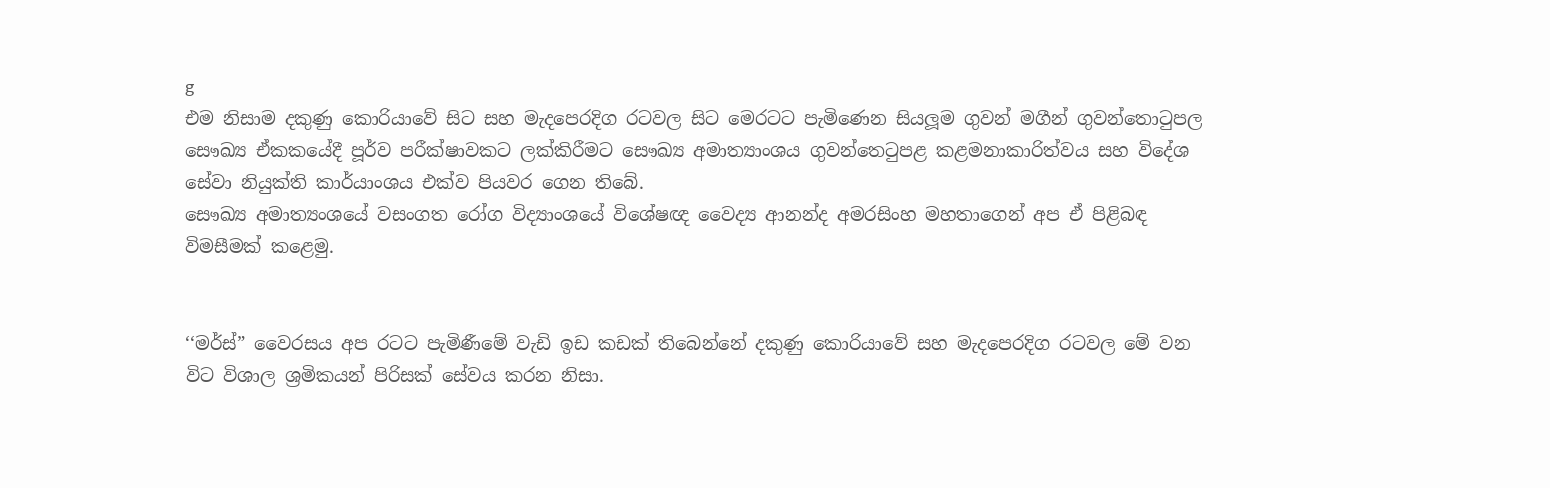g
එම නිසාම දකුණු කොරියාවේ සිට සහ මැදපෙරදිග රටවල සිට මෙරටට පැමිණෙන සියලූම ගුවන් මගීන් ගුවන්තොටුපල සෞඛ්‍ය ඒකකයේදී පූර්ව පරීක්ෂාවකට ලක්කිරීමට සෞඛ්‍ය අමාත්‍යාංශය ගුවන්තෙටුපළ කළමනාකාරිත්වය සහ විදේශ සේවා නියුක්ති කාර්යාංශය එක්ව පියවර ගෙන තිබේ.
සෞඛ්‍ය අමාත්‍යංශයේ වසංගත රෝග විද්‍යාංශයේ විශේෂඥ වෛද්‍ය ආනන්ද අමරසිංහ මහතාගෙන් අප ඒ පිළිබඳ විමසීමක් කළෙමු.


‘‘මර්ස්” වෛරසය අප රටට පැමිණීමේ වැඩි ඉඩ කඩක් තිබෙන්නේ දකුණු කොරියාවේ සහ මැදපෙරදිග රටවල මේ වන විට විශාල ශ්‍රමිකයන් පිරිසක් සේවය කරන නිසා.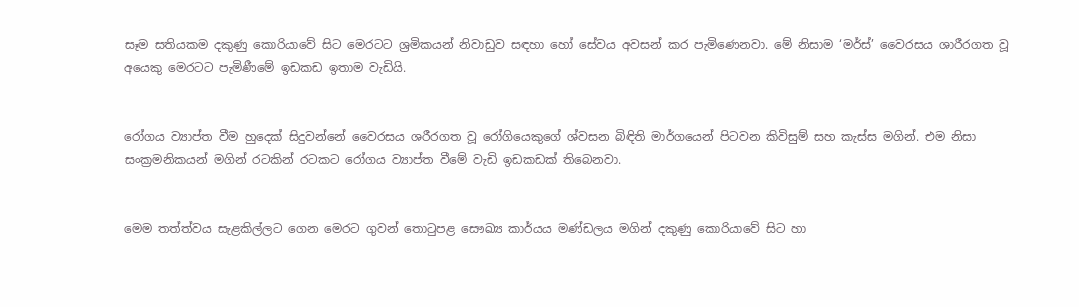සෑම සතියකම දකුණු කොරියාවේ සිට මෙරටට ශ්‍රමිකයන් නිවාඩුව සඳහා හෝ සේවය අවසන් කර පැමිණෙනවා. මේ නිසාම ‘මර්ස්’ වෛරසය ශාරීරගත වූ අයෙකු මෙරටට පැමිණීමේ ඉඩකඩ ඉතාම වැඩියි.


රෝගය ව්‍යාප්ත වීම හුදෙක් සිදුවන්නේ වෛරසය ශරීරගත වූ රෝගියෙකුගේ ශ්වසන බිඳිති මාර්ගයෙන් පිටවන කිවිසුම් සහ කැස්ස මගින්. එම නිසා සංක්‍රමනිකයන් මගින් රටකින් රටකට රෝගය ව්‍යාප්ත වීමේ වැඩි ඉඩකඩක් තිබෙනවා.


මෙම තත්ත්වය සැළකිල්ලට ගෙන මෙරට ගුවන් තොටුපළ සෞඛ්‍ය කාර්යය මණ්ඩලය මගින් දකුණු කොරියාවේ සිට හා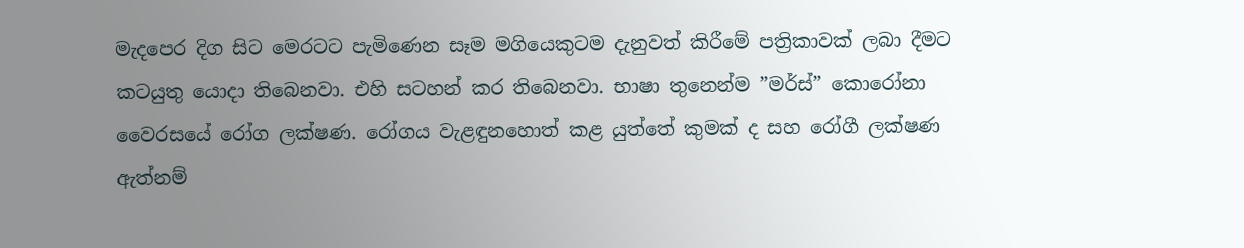මැදපෙර දිග සිට මෙරටට පැමිණෙන සෑම මගියෙකුටම දැනුවත් කිරීමේ පත්‍රිකාවක් ලබා දීමට කටයුතු යොදා තිබෙනවා. එහි සටහන් කර තිබෙනවා. භාෂා තුනෙන්ම ”මර්ස්” කොරෝනා වෛරසයේ රෝග ලක්ෂණ. රෝගය වැළඳුනහොත් කළ යුත්තේ කුමක් ද සහ රෝගී ලක්ෂණ ඇත්නම්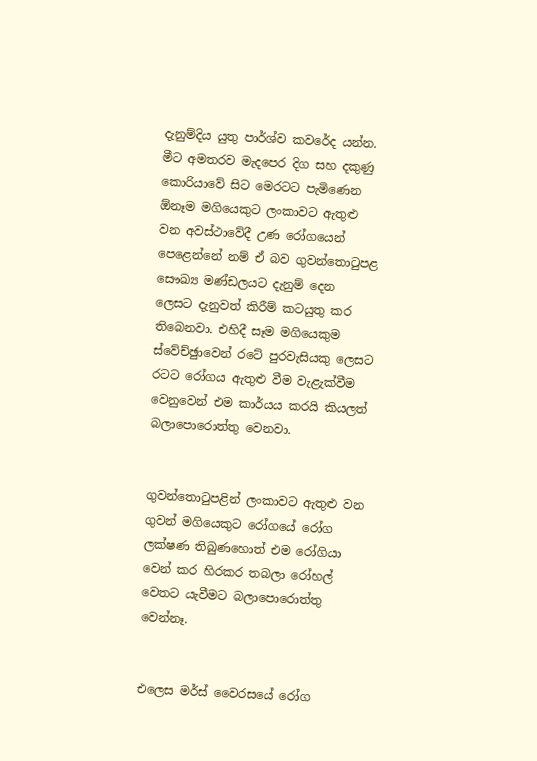දැනුම්දිය යුතු පාර්ශ්ව කවරේද යන්න.
මීට අමතරව මැදපෙර දිග සහ දකුණු කොරියාවේ සිට මෙරටට පැමිණෙන  ඕනෑම මගියෙකුට ලංකාවට ඇතුළු වන අවස්ථාවේදී උණ රෝගයෙන් පෙළෙන්නේ නම් ඒ බව ගුවන්තොටුපළ සෞඛ්‍ය මණ්ඩලයට දැනුම් දෙන ලෙසට දැනුවත් කිරීම් කටයුතු කර තිබෙනවා. එහිදී සෑම මගියෙකුම ස්වේච්ඡුාවෙන් රටේ පුරවැසියකු ලෙසට රටට රෝගය ඇතුළු වීම වැළැක්වීම වෙනුවෙන් එම කාර්යය කරයි කියලත් බලාපොරොත්තු වෙනවා.


ගුවන්තොටුපළින් ලංකාවට ඇතුළු වන ගුවන් මගියෙකුට රෝගයේ රෝග ලක්ෂණ තිබුණහොත් එම රෝගියා වෙන් කර හිරකර තබලා රෝහල් වෙතට යැවීමට බලාපොරොත්තු වෙන්නෑ.


එලෙස මර්ස් වෛරසයේ රෝග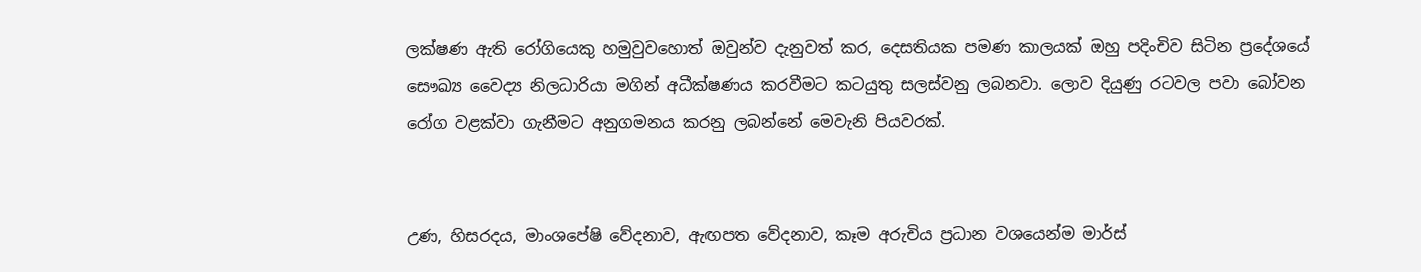ලක්ෂණ ඇති රෝගියෙකු හමුවුවහොත් ඔවුන්ව දැනුවත් කර, දෙසතියක පමණ කාලයක් ඔහු පදිංචිව සිටින ප්‍රදේශයේ සෞඛ්‍ය වෛද්‍ය නිලධාරියා මගින් අධීක්ෂණය කරවීමට කටයුතු සලස්වනු ලබනවා. ලොව දියුණු රටවල පවා බෝවන රෝග වළක්වා ගැනීමට අනුගමනය කරනු ලබන්නේ මෙවැනි පියවරක්.


උණ, හිසරදය, මාංශපේෂි වේදනාව, ඇඟපත වේදනාව, කෑම අරුචිය ප්‍රධාන වශයෙන්ම මාර්ස්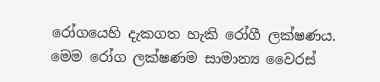රෝගයෙහි දැකගත හැකි රෝගී ලක්ෂණය. මෙම රෝග ලක්ෂණම සාමාන්‍ය වෛරස්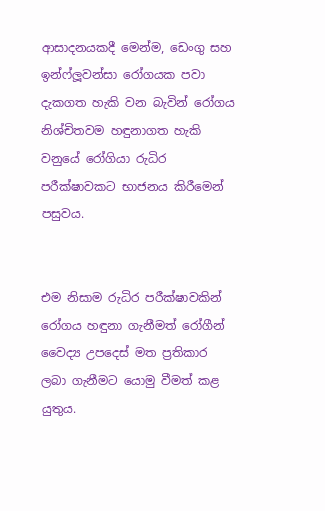ආසාදනයකදී මෙන්ම, ඩෙංගු සහ ඉන්ෆ්ලූවන්සා රෝගයක පවා දැකගත හැකි වන බැවින් රෝගය නිශ්චිතවම හඳුනාගත හැකි වනුයේ රෝගියා රුධිර පරීක්ෂාවකට භාජනය කිරීමෙන් පසුවය.


එම නිසාම රුධිර පරීක්ෂාවකින් රෝගය හඳුනා ගැනීමත් රෝගීන් වෛද්‍ය උපදෙස් මත ප්‍රතිකාර ලබා ගැනීමට යොමු වීමත් කළ යුතුය.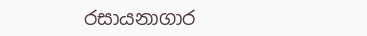රසායනාගාර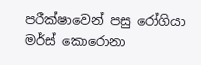පරීක්ෂාවෙන් පසු රෝගියා මර්ස් කොරොනා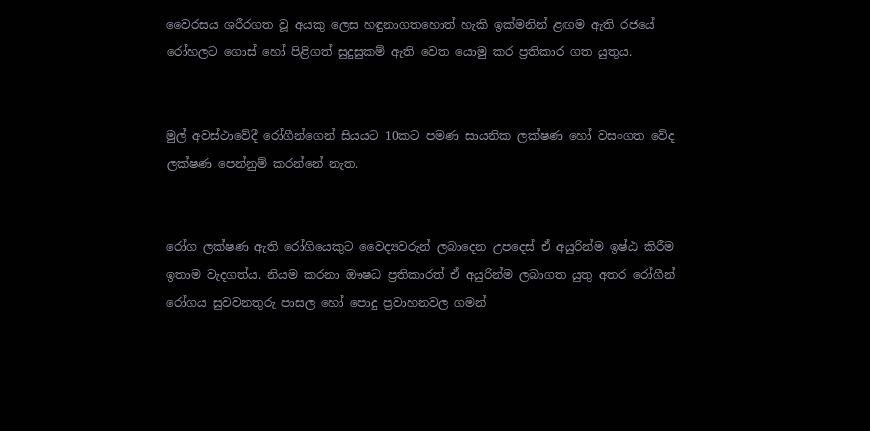වෛරසය ශරීරගත වූ අයකු ලෙස හඳුනාගතහොත් හැකි ඉක්මනින් ළඟම ඇති රජයේ රෝහලට ගොස් හෝ පිළිගත් සුදුසුකම් ඇති වෙත යොමු කර ප්‍රතිකාර ගත යුතුය.


මුල් අවස්ථාවේදී රෝගීන්ගෙන් සියයට 10කට පමණ සායනික ලක්ෂණ හෝ වසංගත වේද ලක්ෂණ පෙන්නුම් කරන්නේ නැත.


රෝග ලක්ෂණ ඇති රෝගියෙකුට වෛද්‍යවරුන් ලබාදෙන උපදෙස් ඒ අයුරින්ම ඉෂ්ඨ කිරීම ඉතාම වැදගත්ය. නියම කරනා ඖෂධ ප්‍රතිකාරත් ඒ අයුරින්ම ලබාගත යුතු අතර රෝගීන් රෝගය සුවවනතුරු පාසල හෝ පොදු ප්‍රවාහනවල ගමන්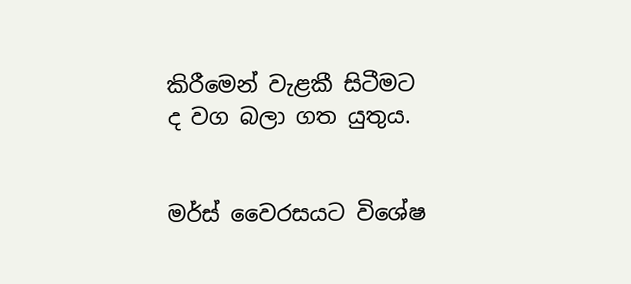කිරීමෙන් වැළකී සිටීමට ද වග බලා ගත යුතුය.


මර්ස් වෛරසයට විශේෂ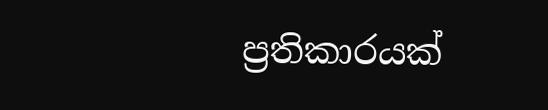ප්‍රතිකාරයක්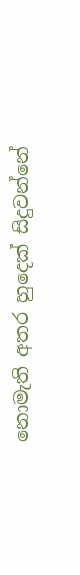නොමැති අතර හුදෙක් සිදුවන්නේ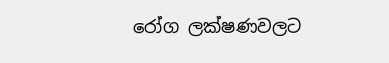රෝග ලක්ෂණවලට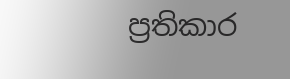ප්‍රතිකාර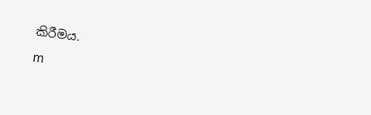කිරීමය.

m